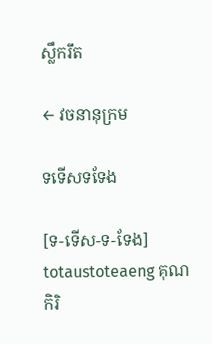ស្លឹករឹត

← វចនានុក្រម

ទទើសទទែង

[ទ-ទើស-ទ-ទែង] totaustoteaeng គុណកិរិ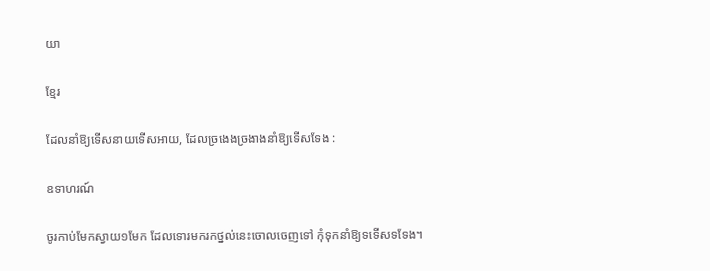យា

ខ្មែរ

ដែលនាំឱ្យទើសនាយទើសអាយ, ដែលច្រងេងច្រងាងនាំឱ្យទើសទែង :

ឧទាហរណ៍

ចូរកាប់មែកស្វាយ១មែក ដែលទោរមករកថ្នល់នេះចោលចេញទៅ កុំទុកនាំឱ្យទទើសទទែង។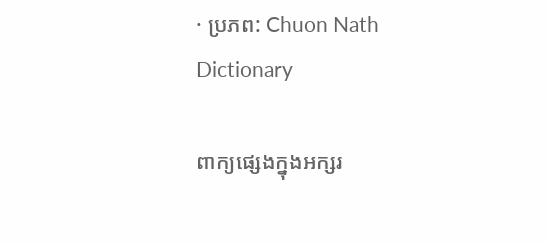· ប្រភព: Chuon Nath Dictionary

ពាក្យផ្សេងក្នុងអក្សរ